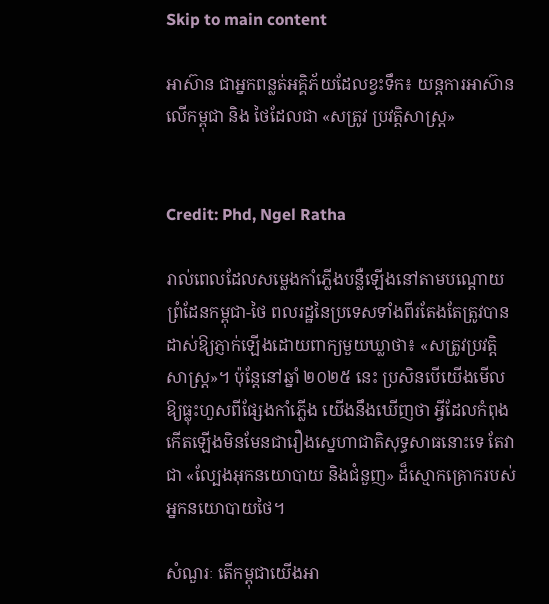Skip to main content

អាស៊ាន ជាអ្នកពន្លត់អគ្គិភ័យដែលខ្វះទឹក៖ យន្តការអាស៊ានលើកម្ពុជា និង ថៃដែលជា «សត្រូវ ប្រវត្តិសាស្ត្រ»


Credit: Phd, Ngel Ratha

រាល់ពេលដែលសម្លេងកាំភ្លើងបន្លឺឡើងនៅតាមបណ្តោយព្រំដែនកម្ពុជា-ថៃ ពលរដ្ឋនៃប្រទេសទាំងពីរតែងតែត្រូវបានដាស់ឱ្យភ្ញាក់ឡើងដោយពាក្យមួយឃ្លាថា៖ «សត្រូវប្រវត្តិសាស្ត្រ»។ ប៉ុន្តែនៅឆ្នាំ ២០២៥ នេះ ប្រសិនបើយើងមើលឱ្យធ្លុះហួសពីផ្សែងកាំភ្លើង យើងនឹងឃើញថា អ្វីដែលកំពុងកើតឡើងមិនមែនជារឿងស្នេហាជាតិសុទ្ធសាធនោះទេ តែវាជា «ល្បែងអុកនយោបាយ និងជំនួញ» ដ៏ស្មោកគ្រោករបស់អ្នកនយោបាយថៃ។

សំណួរៈ តើកម្ពុជាយើងអា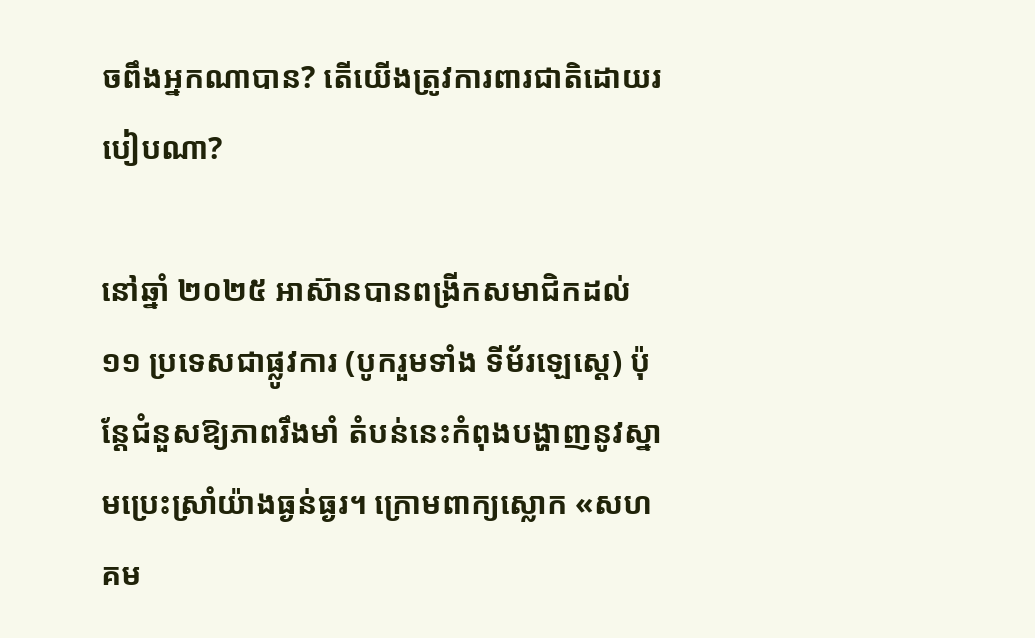ចពឹងអ្នកណាបាន? តើយើងត្រូវការពារជាតិដោយរបៀបណា?

នៅឆ្នាំ ២០២៥ អាស៊ានបានពង្រីកសមាជិកដល់ ១១ ប្រទេសជាផ្លូវការ (បូករួមទាំង ទីម័រឡេស្តេ) ប៉ុន្តែជំនួសឱ្យភាពរឹងមាំ តំបន់នេះកំពុងបង្ហាញនូវស្នាមប្រេះស្រាំយ៉ាងធ្ងន់ធ្ងរ។ ក្រោមពាក្យស្លោក «សហគម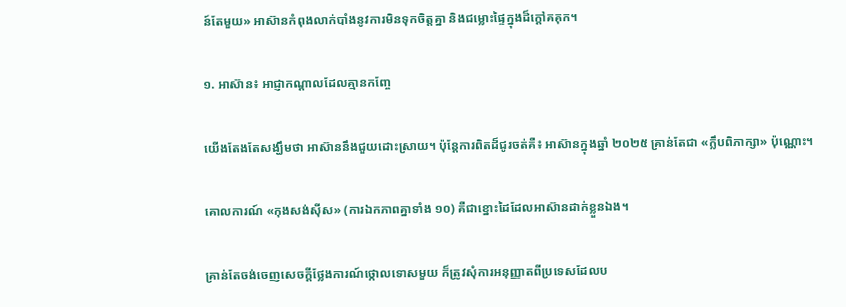ន៍តែមួយ» អាស៊ានកំពុងលាក់បាំងនូវការមិនទុកចិត្តគ្នា និងជម្លោះផ្ទៃក្នុងដ៏ក្តៅគគុក។

១. អាស៊ាន៖ អាជ្ញាកណ្តាលដែលគ្មានកញ្ចែ

យើងតែងតែសង្ឃឹមថា អាស៊ាននឹងជួយដោះស្រាយ។ ប៉ុន្តែការពិតដ៏ជូរចត់គឺ៖ អាស៊ានក្នុងឆ្នាំ ២០២៥ គ្រាន់តែជា «ក្លឹបពិភាក្សា» ប៉ុណ្ណោះ។

គោលការណ៍ «កុងសង់ស៊ីស» (ការឯកភាពគ្នាទាំង ១០) គឺជាខ្នោះដៃដែលអាស៊ានដាក់ខ្លួនឯង។

គ្រាន់តែចង់ចេញសេចក្តីថ្លែងការណ៍ថ្កោលទោសមួយ ក៏ត្រូវសុំការអនុញ្ញាតពីប្រទេសដែលប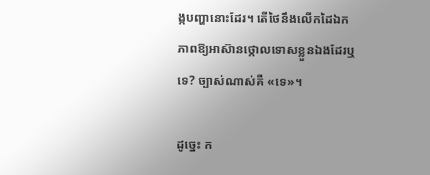ង្កបញ្ហានោះដែរ។ តើថៃនឹងលើកដៃឯកភាពឱ្យអាស៊ានថ្កោលទោសខ្លួនឯងដែរឬទេ? ច្បាស់ណាស់គឺ «ទេ»។

ដូច្នេះ ក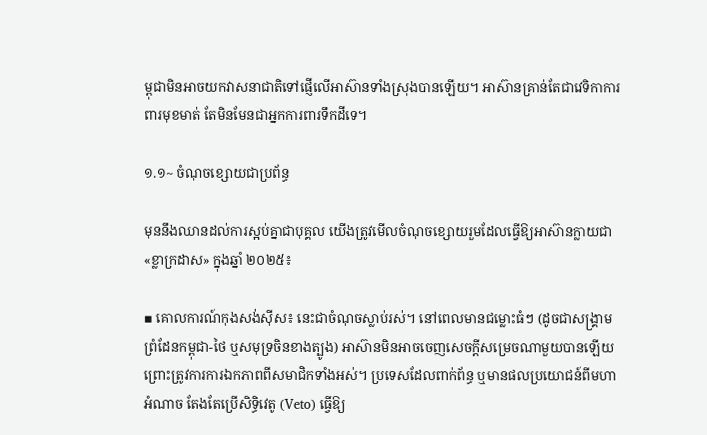ម្ពុជាមិនអាចយកវាសនាជាតិទៅផ្ញើលើអាស៊ានទាំងស្រុងបានឡើយ។ អាស៊ានគ្រាន់តែជាវេទិកាការពារមុខមាត់ តែមិនមែនជាអ្នកការពារទឹកដីទេ។

១.១~ ចំណុចខ្សោយជាប្រព័ន្ធ

មុននឹងឈានដល់ការស្អប់គ្នាជាបុគ្គល យើងត្រូវមើលចំណុចខ្សោយរួមដែលធ្វើឱ្យអាស៊ានក្លាយជា «ខ្លាក្រដាស» ក្នុងឆ្នាំ ២០២៥៖

▪ គោលការណ៍កុងសង់ស៊ីស៖ នេះជាចំណុចស្លាប់រស់។ នៅពេលមានជម្លោះធំៗ (ដូចជាសង្គ្រាមព្រំដែនកម្ពុជា-ថៃ ឬសមុទ្រចិនខាងត្បូង) អាស៊ានមិនអាចចេញសេចក្តីសម្រេចណាមួយបានឡើយ ព្រោះត្រូវការការឯកភាពពីសមាជិកទាំងអស់។ ប្រទេសដែលពាក់ព័ន្ធ ឬមានផលប្រយោជន៍ពីមហាអំណាច តែងតែប្រើសិទ្ធិវេតូ (Veto) ធ្វើឱ្យ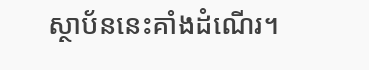ស្ថាប័ននេះគាំងដំណើរ។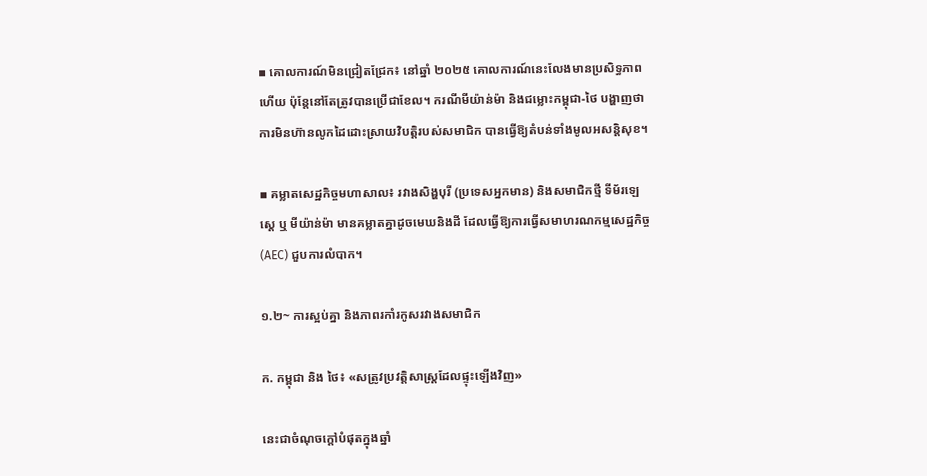▪ គោលការណ៍មិនជ្រៀតជ្រែក៖ នៅឆ្នាំ ២០២៥ គោលការណ៍នេះលែងមានប្រសិទ្ធភាពហើយ ប៉ុន្តែនៅតែត្រូវបានប្រើជាខែល។ ករណីមីយ៉ាន់ម៉ា និងជម្លោះកម្ពុជា-ថៃ បង្ហាញថា ការមិនហ៊ានលូកដៃដោះស្រាយវិបត្តិរបស់សមាជិក បានធ្វើឱ្យតំបន់ទាំងមូលអសន្តិសុខ។

▪ គម្លាតសេដ្ឋកិច្ចមហាសាល៖ រវាងសិង្ហបុរី (ប្រទេសអ្នកមាន) និងសមាជិកថ្មី ទីម័រឡេស្តេ ឬ មីយ៉ាន់ម៉ា មានគម្លាតគ្នាដូចមេឃនិងដី ដែលធ្វើឱ្យការធ្វើសមាហរណកម្មសេដ្ឋកិច្ច (AEC) ជួបការលំបាក។

១.២~ ការស្អប់គ្នា និងភាពរកាំរកូសរវាងសមាជិក

ក. កម្ពុជា និង ថៃ៖ «សត្រូវប្រវត្តិសាស្ត្រដែលផ្ទុះឡើងវិញ»

នេះជាចំណុចក្តៅបំផុតក្នុងឆ្នាំ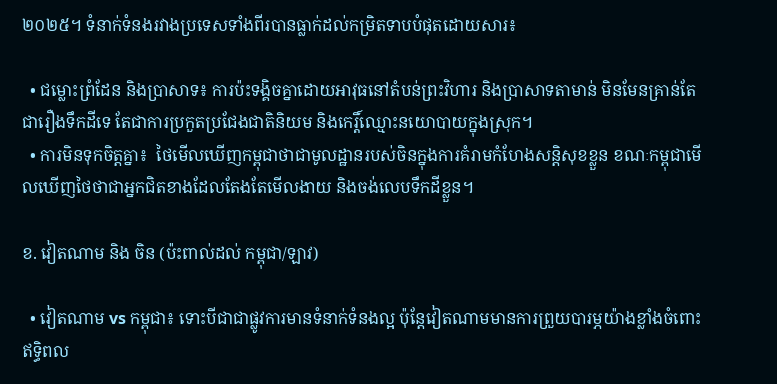២០២៥។ ទំនាក់ទំនងរវាងប្រទេសទាំងពីរបានធ្លាក់ដល់កម្រិតទាបបំផុតដោយសារ៖

  • ជម្លោះព្រំដែន និងប្រាសាទ៖ ការប៉ះទង្គិចគ្នាដោយអាវុធនៅតំបន់ព្រះវិហារ និងប្រាសាទតាមាន់ មិនមែនគ្រាន់តែជារឿងទឹកដីទេ តែជាការប្រកួតប្រជែងជាតិនិយម និងកេរ្តិ៍ឈ្មោះនយោបាយក្នុងស្រុក។
  • ការមិនទុកចិត្តគ្នា៖  ថៃមើលឃើញកម្ពុជាថាជាមូលដ្ឋានរបស់ចិនក្នុងការគំរាមកំហែងសន្តិសុខខ្លួន ខណៈកម្ពុជាមើលឃើញថៃថាជាអ្នកជិតខាងដែលតែងតែមើលងាយ និងចង់លេបទឹកដីខ្លួន។

ខ. វៀតណាម និង ចិន (ប៉ះពាល់ដល់ កម្ពុជា/ឡាវ)

  • វៀតណាម vs កម្ពុជា៖ ទោះបីជាជាផ្លូវការមានទំនាក់ទំនងល្អ ប៉ុន្តែវៀតណាមមានការព្រួយបារម្ភយ៉ាងខ្លាំងចំពោះឥទ្ធិពល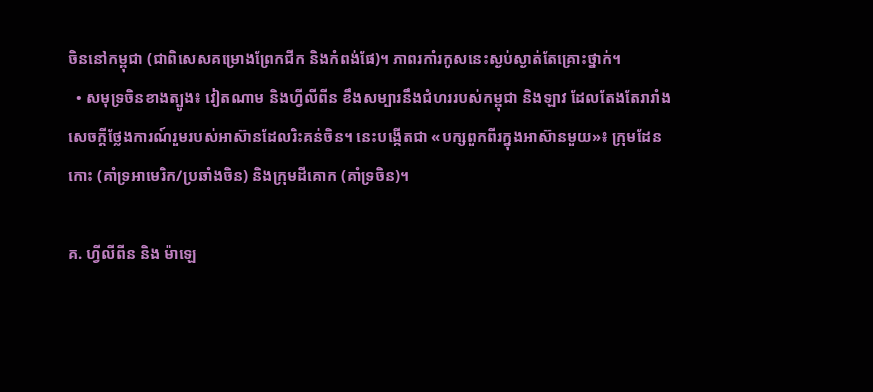ចិននៅកម្ពុជា (ជាពិសេសគម្រោងព្រែកជីក និងកំពង់ផែ)។ ភាពរកាំរកូសនេះស្ងប់ស្ងាត់តែគ្រោះថ្នាក់។
  • សមុទ្រចិនខាងត្បូង៖ វៀតណាម និងហ្វីលីពីន ខឹងសម្បារនឹងជំហររបស់កម្ពុជា និងឡាវ ដែលតែងតែរារាំងសេចក្តីថ្លែងការណ៍រួមរបស់អាស៊ានដែលរិះគន់ចិន។ នេះបង្កើតជា «បក្សពួកពីរក្នុងអាស៊ានមួយ»៖ ក្រុមដែនកោះ (គាំទ្រអាមេរិក/ប្រឆាំងចិន) និងក្រុមដីគោក (គាំទ្រចិន)។

គ. ហ្វីលីពីន និង ម៉ាឡេ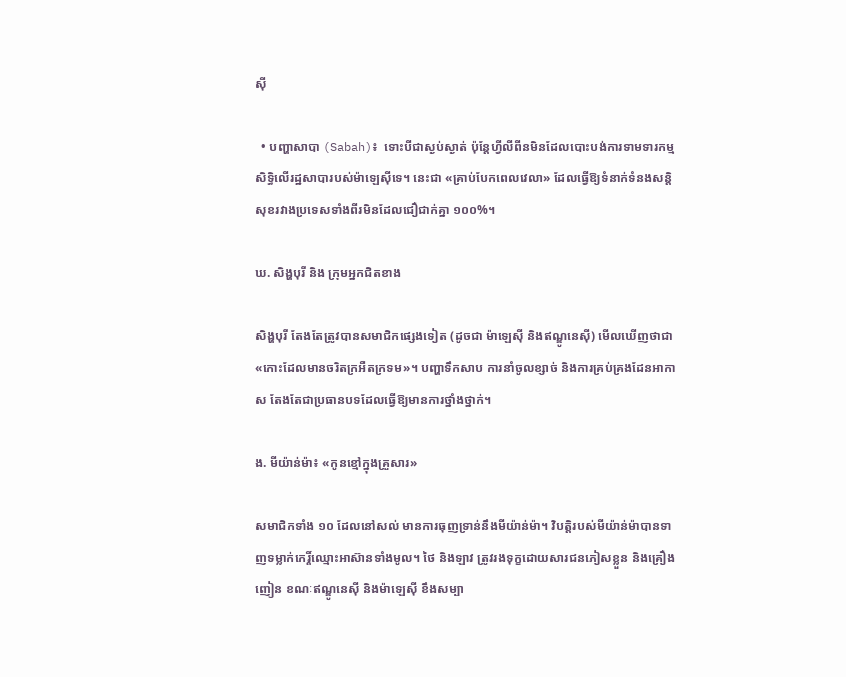ស៊ី

  • បញ្ហាសាបា (Sabah)៖  ទោះបីជាស្ងប់ស្ងាត់ ប៉ុន្តែហ្វីលីពីនមិនដែលបោះបង់ការទាមទារកម្មសិទ្ធិលើរដ្ឋសាបារបស់ម៉ាឡេស៊ីទេ។ នេះជា «គ្រាប់បែកពេលវេលា» ដែលធ្វើឱ្យទំនាក់ទំនងសន្តិសុខរវាងប្រទេសទាំងពីរមិនដែលជឿជាក់គ្នា ១០០%។

ឃ. សិង្ហបុរី និង ក្រុមអ្នកជិតខាង

សិង្ហបុរី តែងតែត្រូវបានសមាជិកផ្សេងទៀត (ដូចជា ម៉ាឡេស៊ី និងឥណ្ឌូនេស៊ី) មើលឃើញថាជា «កោះដែលមានចរិតក្រអឺតក្រទម»។ បញ្ហាទឹកសាប ការនាំចូលខ្សាច់ និងការគ្រប់គ្រងដែនអាកាស តែងតែជាប្រធានបទដែលធ្វើឱ្យមានការថ្នាំងថ្នាក់។

ង. មីយ៉ាន់ម៉ា៖ «កូនខ្មៅក្នុងគ្រួសារ»

សមាជិកទាំង ១០ ដែលនៅសល់ មានការធុញទ្រាន់នឹងមីយ៉ាន់ម៉ា។ វិបត្តិរបស់មីយ៉ាន់ម៉ាបានទាញទម្លាក់កេរ្តិ៍ឈ្មោះអាស៊ានទាំងមូល។ ថៃ និងឡាវ ត្រូវរងទុក្ខដោយសារជនភៀសខ្លួន និងគ្រឿងញៀន ខណៈឥណ្ឌូនេស៊ី និងម៉ាឡេស៊ី ខឹងសម្បា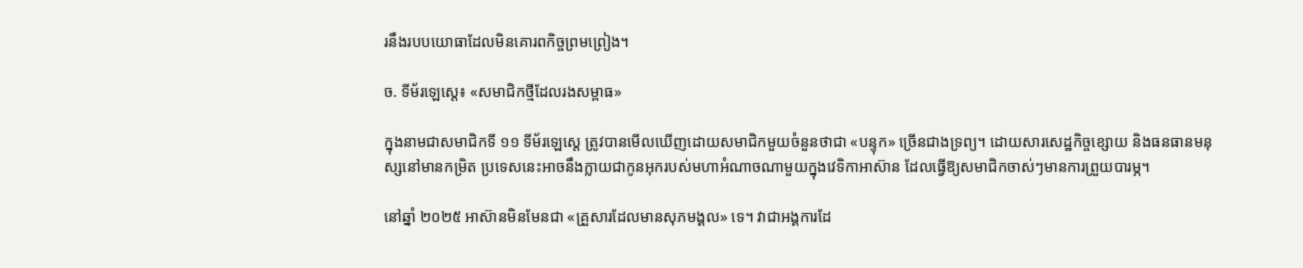រនឹងរបបយោធាដែលមិនគោរពកិច្ចព្រមព្រៀង។

ច. ទីម័រឡេស្តេ៖ «សមាជិកថ្មីដែលរងសម្ពាធ»

ក្នុងនាមជាសមាជិកទី ១១ ទីម័រឡេស្តេ ត្រូវបានមើលឃើញដោយសមាជិកមួយចំនួនថាជា «បន្ទុក» ច្រើនជាងទ្រព្យ។ ដោយសារសេដ្ឋកិច្ចខ្សោយ និងធនធានមនុស្សនៅមានកម្រិត ប្រទេសនេះអាចនឹងក្លាយជាកូនអុករបស់មហាអំណាចណាមួយក្នុងវេទិកាអាស៊ាន ដែលធ្វើឱ្យសមាជិកចាស់ៗមានការព្រួយបារម្ភ។

នៅឆ្នាំ ២០២៥ អាស៊ានមិនមែនជា «គ្រួសារដែលមានសុភមង្គល» ទេ។ វាជាអង្គការដែ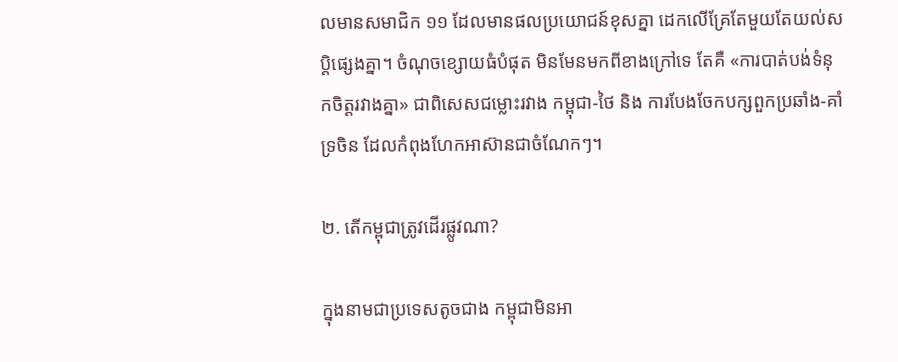លមានសមាជិក ១១ ដែលមានផលប្រយោជន៍ខុសគ្នា ដេកលើគ្រែតែមួយតែយល់សប្តិផ្សេងគ្នា។ ចំណុចខ្សោយធំបំផុត មិនមែនមកពីខាងក្រៅទេ តែគឺ «ការបាត់បង់ទំនុកចិត្តរវាងគ្នា» ជាពិសេសជម្លោះរវាង កម្ពុជា-ថៃ និង ការបែងចែកបក្សពួកប្រឆាំង-គាំទ្រចិន ដែលកំពុងហែកអាស៊ានជាចំណែកៗ។

២. តើកម្ពុជាត្រូវដើរផ្លូវណា?

ក្នុងនាមជាប្រទេសតូចជាង កម្ពុជាមិនអា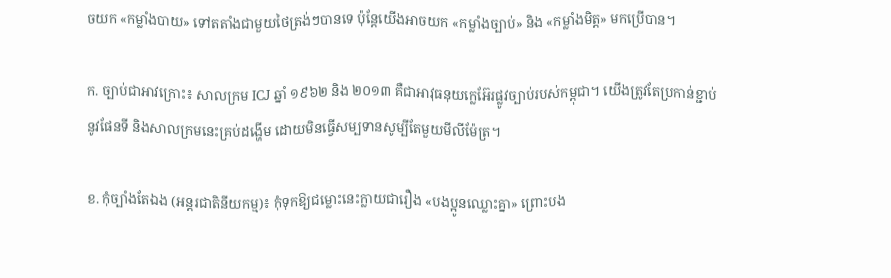ចយក «កម្លាំងបាយ» ទៅតតាំងជាមួយថៃត្រង់ៗបានទេ ប៉ុន្តែយើងអាចយក «កម្លាំងច្បាប់» និង «កម្លាំងមិត្ត» មកប្រើបាន។

ក. ច្បាប់ជាអាវក្រោះ៖ សាលក្រម ICJ ឆ្នាំ ១៩៦២ និង ២០១៣ គឺជាអាវុធនុយក្លេអ៊ែរផ្លូវច្បាប់របស់កម្ពុជា។ យើងត្រូវតែប្រកាន់ខ្ជាប់នូវផែនទី និងសាលក្រមនេះគ្រប់ដង្ហើម ដោយមិនធ្វើសម្បទានសូម្បីតែមួយមីលីម៉ែត្រ។

ខ. កុំច្បាំងតែឯង (អន្តរជាតិនីយកម្ម)៖ កុំទុកឱ្យជម្លោះនេះក្លាយជារឿង «បងប្អូនឈ្លោះគ្នា» ព្រោះបង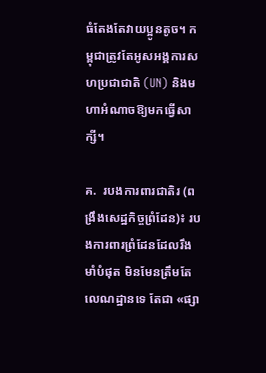ធំតែងតែវាយប្អូនតូច។ កម្ពុជាត្រូវតែអូសអង្គការសហប្រជាជាតិ (UN) និងមហាអំណាចឱ្យមកធ្វើសាក្សី។

គ.  របងការពារជាតិរ (ពង្រឹងសេដ្ឋកិច្ចព្រំដែន)៖ របងការពារព្រំដែនដែលរឹងមាំបំផុត មិនមែនត្រឹមតែលេណដ្ឋានទេ តែជា «ផ្សា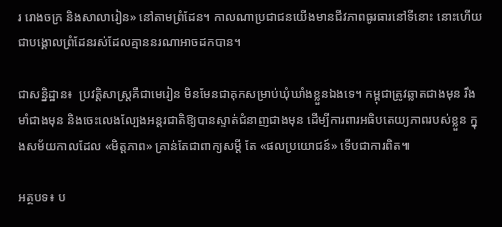រ រោងចក្រ និងសាលារៀន» នៅតាមព្រំដែន។ កាលណាប្រជាជនយើងមានជីវភាពធូរធារនៅទីនោះ នោះហើយជាបង្គោលព្រំដែនរស់ដែលគ្មាននរណាអាចដកបាន។

ជាសន្និដ្ឋាន៖  ប្រវត្តិសាស្ត្រគឺជាមេរៀន មិនមែនជាគុកសម្រាប់ឃុំឃាំងខ្លួនឯងទេ។ កម្ពុជាត្រូវឆ្លាតជាងមុន រឹងមាំជាងមុន និងចេះលេងល្បែងអន្តរជាតិឱ្យបានស្ទាត់ជំនាញជាងមុន ដើម្បីការពារអធិបតេយ្យភាពរបស់ខ្លួន ក្នុងសម័យកាលដែល «មិត្តភាព» គ្រាន់តែជាពាក្យសម្តី តែ «ផលប្រយោជន៍» ទើបជាការពិត៕

អត្ថបទ៖ ប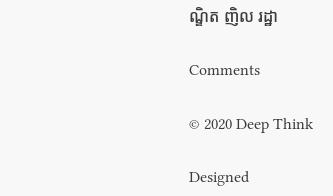ណ្ឌិត ញិល រដ្ឋា

Comments

© 2020 Deep Think

Designed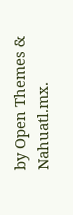by Open Themes & Nahuatl.mx.